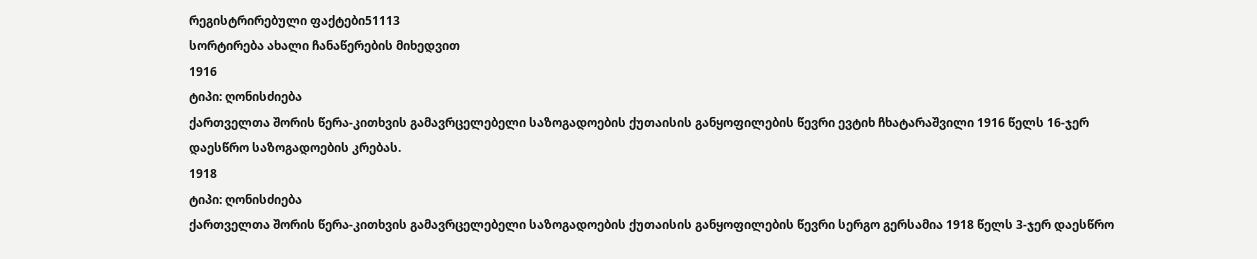რეგისტრირებული ფაქტები51113
სორტირება ახალი ჩანაწერების მიხედვით
1916
ტიპი: ღონისძიება
ქართველთა შორის წერა-კითხვის გამავრცელებელი საზოგადოების ქუთაისის განყოფილების წევრი ევტიხ ჩხატარაშვილი 1916 წელს 16-ჯერ დაესწრო საზოგადოების კრებას.
1918
ტიპი: ღონისძიება
ქართველთა შორის წერა-კითხვის გამავრცელებელი საზოგადოების ქუთაისის განყოფილების წევრი სერგო გერსამია 1918 წელს 3-ჯერ დაესწრო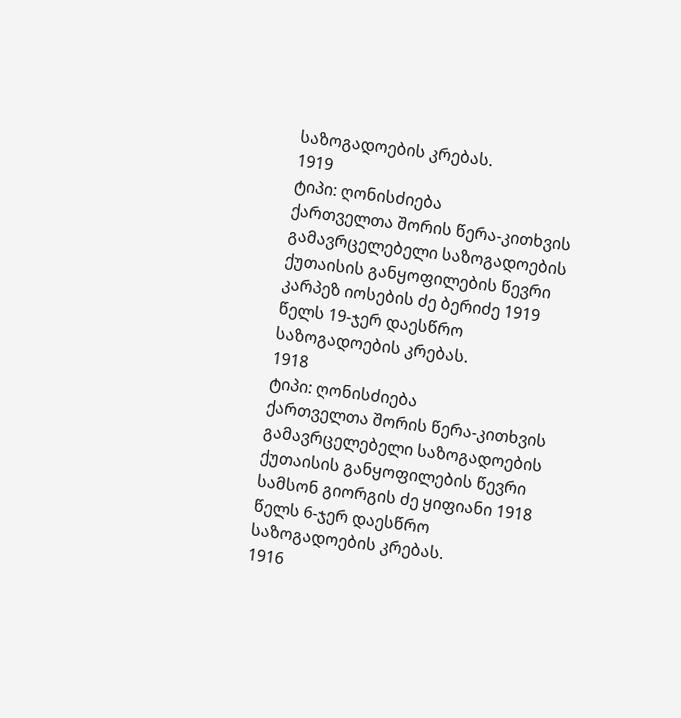საზოგადოების კრებას.
1919
ტიპი: ღონისძიება
ქართველთა შორის წერა-კითხვის გამავრცელებელი საზოგადოების ქუთაისის განყოფილების წევრი კარპეზ იოსების ძე ბერიძე 1919 წელს 19-ჯერ დაესწრო საზოგადოების კრებას.
1918
ტიპი: ღონისძიება
ქართველთა შორის წერა-კითხვის გამავრცელებელი საზოგადოების ქუთაისის განყოფილების წევრი სამსონ გიორგის ძე ყიფიანი 1918 წელს 6-ჯერ დაესწრო საზოგადოების კრებას.
1916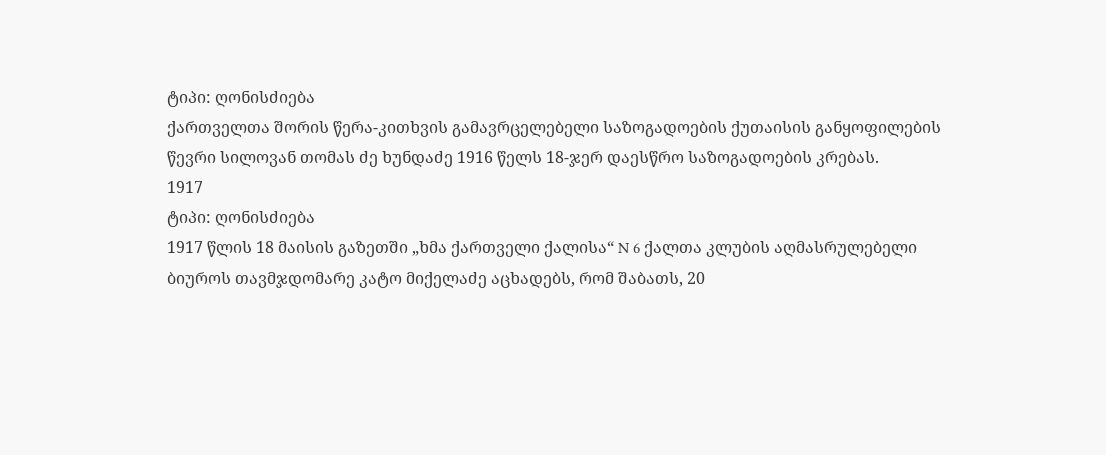ტიპი: ღონისძიება
ქართველთა შორის წერა-კითხვის გამავრცელებელი საზოგადოების ქუთაისის განყოფილების წევრი სილოვან თომას ძე ხუნდაძე 1916 წელს 18-ჯერ დაესწრო საზოგადოების კრებას.
1917
ტიპი: ღონისძიება
1917 წლის 18 მაისის გაზეთში „ხმა ქართველი ქალისა“ N 6 ქალთა კლუბის აღმასრულებელი ბიუროს თავმჯდომარე კატო მიქელაძე აცხადებს, რომ შაბათს, 20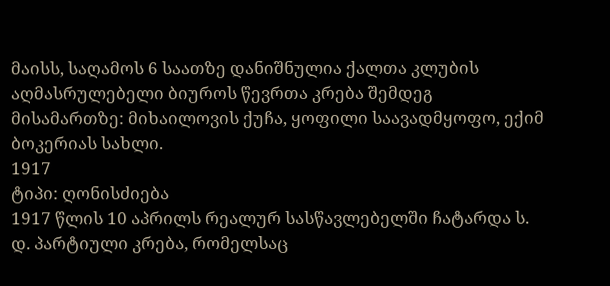მაისს, საღამოს 6 საათზე დანიშნულია ქალთა კლუბის აღმასრულებელი ბიუროს წევრთა კრება შემდეგ მისამართზე: მიხაილოვის ქუჩა, ყოფილი საავადმყოფო, ექიმ ბოკერიას სახლი.
1917
ტიპი: ღონისძიება
1917 წლის 10 აპრილს რეალურ სასწავლებელში ჩატარდა ს. დ. პარტიული კრება, რომელსაც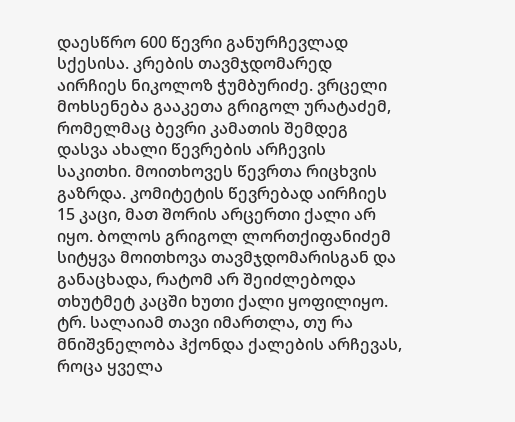დაესწრო 600 წევრი განურჩევლად სქესისა. კრების თავმჯდომარედ აირჩიეს ნიკოლოზ ჭუმბურიძე. ვრცელი მოხსენება გააკეთა გრიგოლ ურატაძემ, რომელმაც ბევრი კამათის შემდეგ დასვა ახალი წევრების არჩევის საკითხი. მოითხოვეს წევრთა რიცხვის გაზრდა. კომიტეტის წევრებად აირჩიეს 15 კაცი, მათ შორის არცერთი ქალი არ იყო. ბოლოს გრიგოლ ლორთქიფანიძემ სიტყვა მოითხოვა თავმჯდომარისგან და განაცხადა, რატომ არ შეიძლებოდა თხუტმეტ კაცში ხუთი ქალი ყოფილიყო. ტრ. სალაიამ თავი იმართლა, თუ რა მნიშვნელობა ჰქონდა ქალების არჩევას, როცა ყველა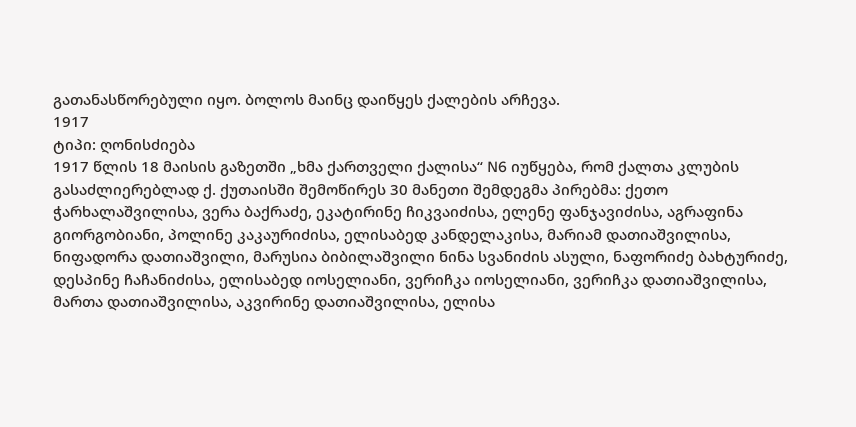გათანასწორებული იყო. ბოლოს მაინც დაიწყეს ქალების არჩევა.
1917
ტიპი: ღონისძიება
1917 წლის 18 მაისის გაზეთში „ხმა ქართველი ქალისა“ N6 იუწყება, რომ ქალთა კლუბის გასაძლიერებლად ქ. ქუთაისში შემოწირეს 30 მანეთი შემდეგმა პირებმა: ქეთო ჭარხალაშვილისა, ვერა ბაქრაძე, ეკატირინე ჩიკვაიძისა, ელენე ფანჯავიძისა, აგრაფინა გიორგობიანი, პოლინე კაკაურიძისა, ელისაბედ კანდელაკისა, მარიამ დათიაშვილისა, ნიფადორა დათიაშვილი, მარუსია ბიბილაშვილი ნინა სვანიძის ასული, ნაფორიძე ბახტურიძე, დესპინე ჩაჩანიძისა, ელისაბედ იოსელიანი, ვერიჩკა იოსელიანი, ვერიჩკა დათიაშვილისა, მართა დათიაშვილისა, აკვირინე დათიაშვილისა, ელისა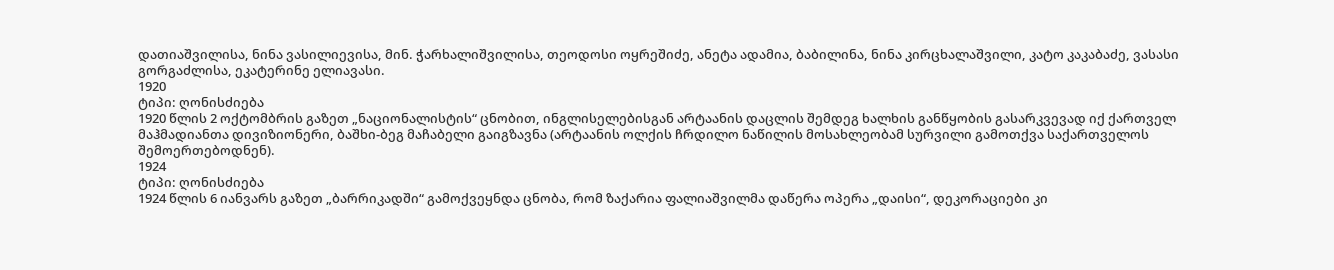დათიაშვილისა, ნინა ვასილიევისა, მინ. ჭარხალიშვილისა, თეოდოსი ოყრეშიძე, ანეტა ადამია, ბაბილინა, ნინა კირცხალაშვილი, კატო კაკაბაძე, ვასასი გორგაძლისა, ეკატერინე ელიავასი.
1920
ტიპი: ღონისძიება
1920 წლის 2 ოქტომბრის გაზეთ „ნაციონალისტის“ ცნობით, ინგლისელებისგან არტაანის დაცლის შემდეგ ხალხის განწყობის გასარკვევად იქ ქართველ მაჰმადიანთა დივიზიონერი, ბაშხი-ბეგ მაჩაბელი გაიგზავნა (არტაანის ოლქის ჩრდილო ნაწილის მოსახლეობამ სურვილი გამოთქვა საქართველოს შემოერთებოდნენ).
1924
ტიპი: ღონისძიება
1924 წლის 6 იანვარს გაზეთ „ბარრიკადში“ გამოქვეყნდა ცნობა, რომ ზაქარია ფალიაშვილმა დაწერა ოპერა „დაისი“, დეკორაციები კი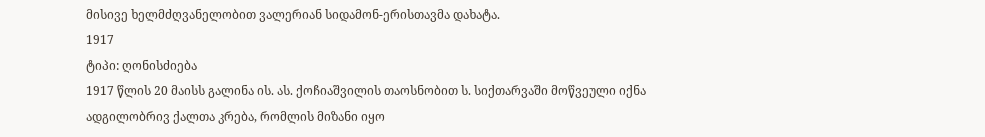მისივე ხელმძღვანელობით ვალერიან სიდამონ-ერისთავმა დახატა.
1917
ტიპი: ღონისძიება
1917 წლის 20 მაისს გალინა ის. ას. ქოჩიაშვილის თაოსნობით ს. სიქთარვაში მოწვეული იქნა ადგილობრივ ქალთა კრება, რომლის მიზანი იყო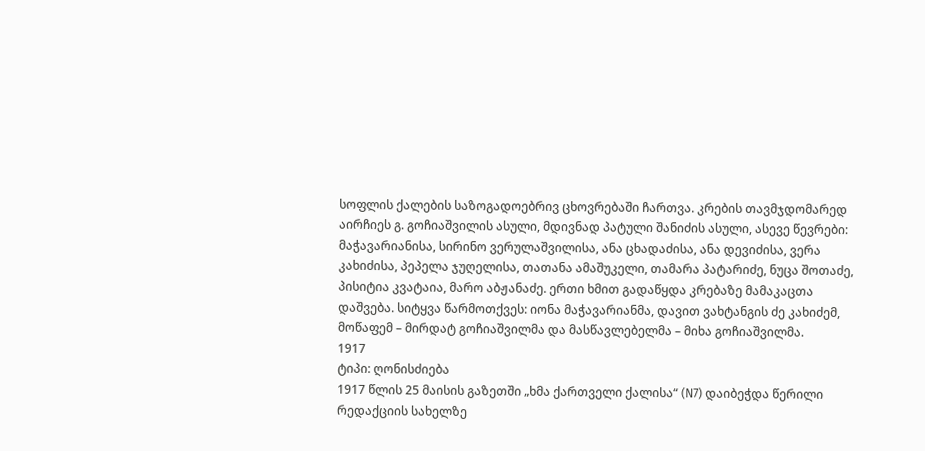სოფლის ქალების საზოგადოებრივ ცხოვრებაში ჩართვა. კრების თავმჯდომარედ აირჩიეს გ. გოჩიაშვილის ასული, მდივნად პატული შანიძის ასული, ასევე წევრები: მაჭავარიანისა, სირინო ვერულაშვილისა, ანა ცხადაძისა, ანა დევიძისა, ვერა კახიძისა, პეპელა ჯუღელისა, თათანა ამაშუკელი, თამარა პატარიძე, ნუცა შოთაძე, პისიტია კვატაია, მარო აბჟანაძე. ერთი ხმით გადაწყდა კრებაზე მამაკაცთა დაშვება. სიტყვა წარმოთქვეს: იონა მაჭავარიანმა, დავით ვახტანგის ძე კახიძემ, მოწაფემ – მირდატ გოჩიაშვილმა და მასწავლებელმა – მიხა გოჩიაშვილმა.
1917
ტიპი: ღონისძიება
1917 წლის 25 მაისის გაზეთში „ხმა ქართველი ქალისა“ (N7) დაიბეჭდა წერილი რედაქციის სახელზე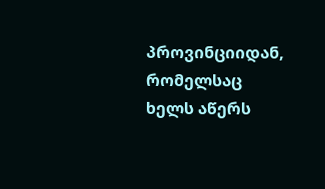პროვინციიდან, რომელსაც ხელს აწერს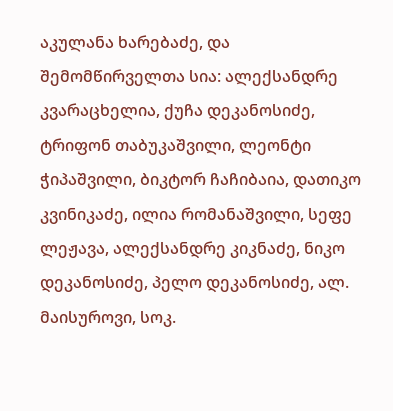აკულანა ხარებაძე, და შემომწირველთა სია: ალექსანდრე კვარაცხელია, ქუჩა დეკანოსიძე, ტრიფონ თაბუკაშვილი, ლეონტი ჭიპაშვილი, ბიკტორ ჩაჩიბაია, დათიკო კვინიკაძე, ილია რომანაშვილი, სეფე ლეჟავა, ალექსანდრე კიკნაძე, ნიკო დეკანოსიძე, პელო დეკანოსიძე, ალ. მაისუროვი, სოკ.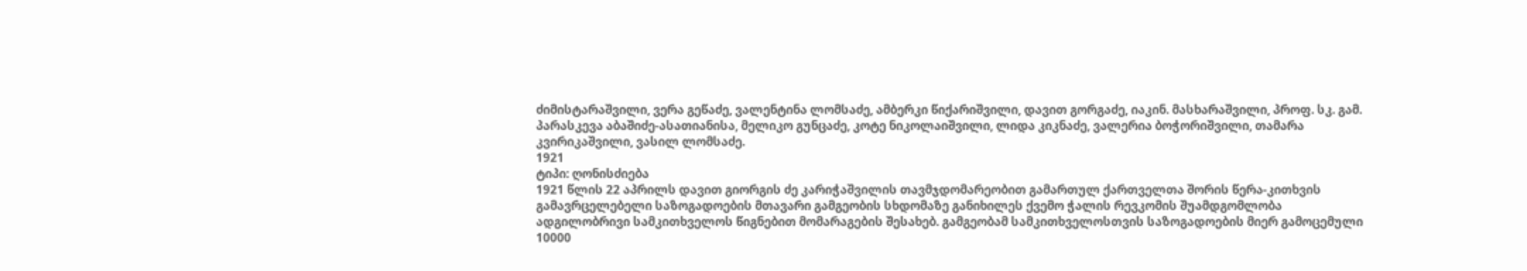ძიმისტარაშვილი, ვერა გეწაძე, ვალენტინა ლომსაძე, ამბერკი წიქარიშვილი, დავით გორგაძე, იაკინ. მასხარაშვილი, პროფ. სკ. გამ. პარასკევა აბაშიძე-ასათიანისა, მელიკო გუნცაძე, კოტე ნიკოლაიშვილი, ლიდა კიკნაძე, ვალერია ბოჭორიშვილი, თამარა კვირიკაშვილი, ვასილ ლომსაძე.
1921
ტიპი: ღონისძიება
1921 წლის 22 აპრილს დავით გიორგის ძე კარიჭაშვილის თავმჯდომარეობით გამართულ ქართველთა შორის წერა-კითხვის გამავრცელებელი საზოგადოების მთავარი გამგეობის სხდომაზე განიხილეს ქვემო ჭალის რევკომის შუამდგომლობა ადგილობრივი სამკითხველოს წიგნებით მომარაგების შესახებ. გამგეობამ სამკითხველოსთვის საზოგადოების მიერ გამოცემული 10000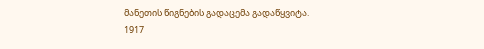მანეთის წიგნების გადაცემა გადაწყვიტა.
1917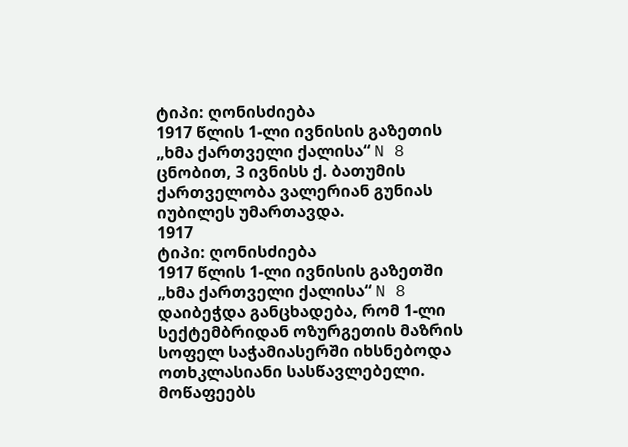ტიპი: ღონისძიება
1917 წლის 1-ლი ივნისის გაზეთის „ხმა ქართველი ქალისა“ N 8 ცნობით, 3 ივნისს ქ. ბათუმის ქართველობა ვალერიან გუნიას იუბილეს უმართავდა.
1917
ტიპი: ღონისძიება
1917 წლის 1-ლი ივნისის გაზეთში „ხმა ქართველი ქალისა“ N 8 დაიბეჭდა განცხადება, რომ 1-ლი სექტემბრიდან ოზურგეთის მაზრის სოფელ საჭამიასერში იხსნებოდა ოთხკლასიანი სასწავლებელი. მოწაფეებს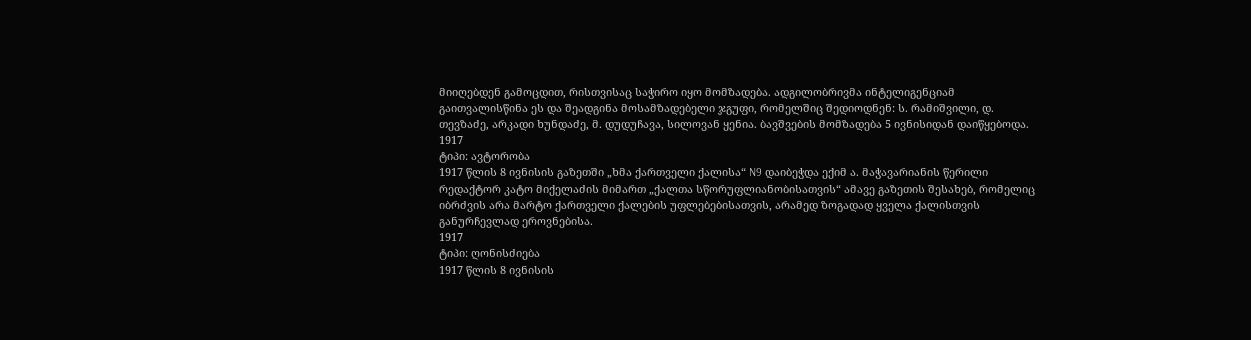მიიღებდენ გამოცდით, რისთვისაც საჭირო იყო მომზადება. ადგილობრივმა ინტელიგენციამ გაითვალისწინა ეს და შეადგინა მოსამზადებელი ჯგუფი, რომელშიც შედიოდნენ: ს. რამიშვილი, დ. თევზაძე, არკადი ხუნდაძე, მ. დუდუჩავა, სილოვან ყენია. ბავშვების მომზადება 5 ივნისიდან დაიწყებოდა.
1917
ტიპი: ავტორობა
1917 წლის 8 ივნისის გაზეთში „ხმა ქართველი ქალისა“ N9 დაიბეჭდა ექიმ ა. მაჭავარიანის წერილი რედაქტორ კატო მიქელაძის მიმართ „ქალთა სწორუფლიანობისათვის“ ამავე გაზეთის შესახებ, რომელიც იბრძვის არა მარტო ქართველი ქალების უფლებებისათვის, არამედ ზოგადად ყველა ქალისთვის განურჩევლად ეროვნებისა.
1917
ტიპი: ღონისძიება
1917 წლის 8 ივნისის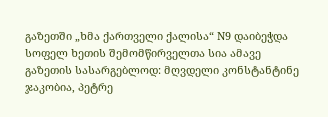გაზეთში „ხმა ქართველი ქალისა“ N9 დაიბეჭდა სოფელ ხეთის შემომწირველთა სია ამავე გაზეთის სასარგებლოდ: მღვდელი კონსტანტინე ჯაკობია, პეტრე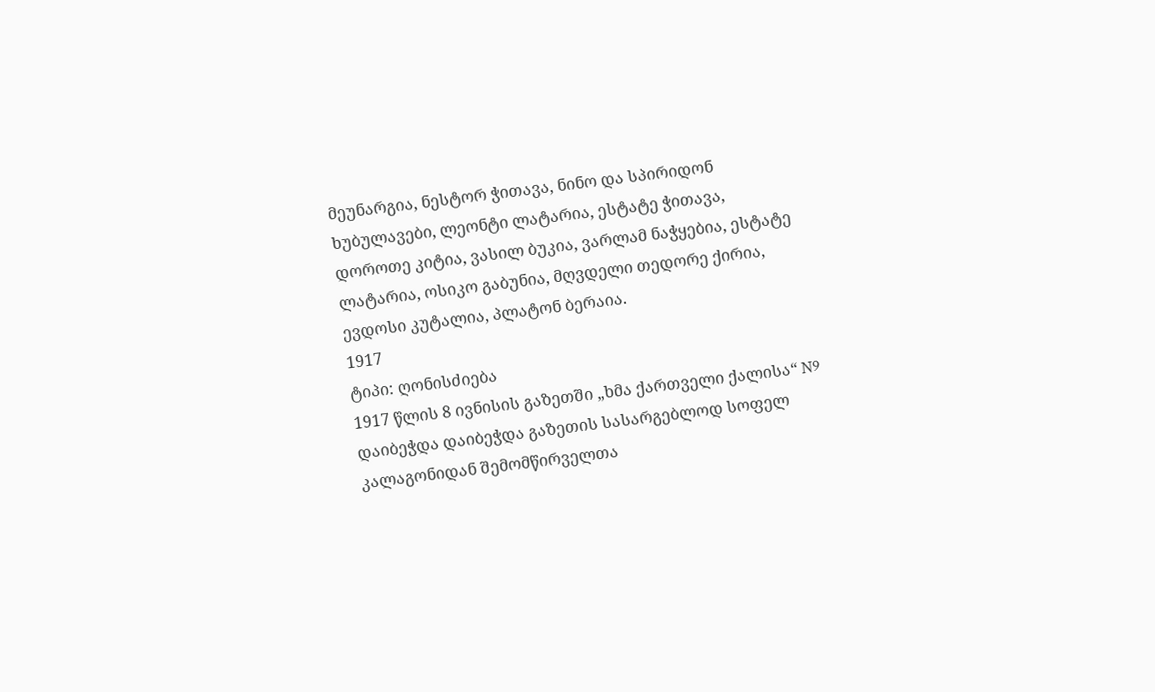მეუნარგია, ნესტორ ჭითავა, ნინო და სპირიდონ ხუბულავები, ლეონტი ლატარია, ესტატე ჭითავა, დოროთე კიტია, ვასილ ბუკია, ვარლამ ნაჭყებია, ესტატე ლატარია, ოსიკო გაბუნია, მღვდელი თედორე ქირია, ევდოსი კუტალია, პლატონ ბერაია.
1917
ტიპი: ღონისძიება
1917 წლის 8 ივნისის გაზეთში „ხმა ქართველი ქალისა“ N9 დაიბეჭდა დაიბეჭდა გაზეთის სასარგებლოდ სოფელ კალაგონიდან შემომწირველთა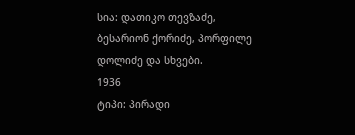სია: დათიკო თევზაძე, ბესარიონ ქორიძე, პორფილე დოლიძე და სხვები.
1936
ტიპი: პირადი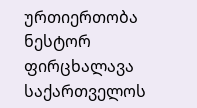ურთიერთობა
ნესტორ ფირცხალავა საქართველოს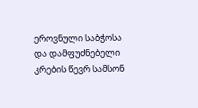ეროვნული საბჭოსა და დამფუძნებელი კრების წევრ სამსონ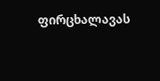ფირცხალავას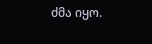ძმა იყო.